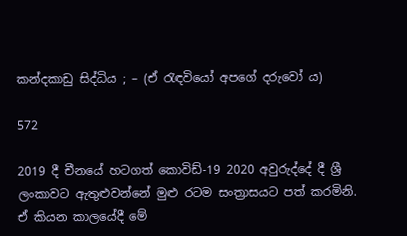කන්දකාඩු සිද්ධිය ; – (ඒ රැඳවියෝ අපගේ දරුවෝ ය)

572

2019 දී චීනයේ හටගත් කොවිඩ්-19 2020 අවුරුද්දේ දී ශ්‍රී ලංකාවට ඇතුළුවන්නේ මුළු රටම සංත්‍රාසයට පත් කරමිනි. ඒ කියන කාලයේදී මේ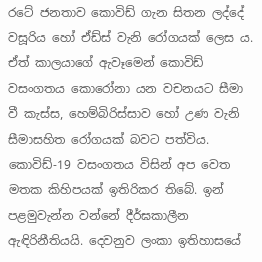රටේ ජනතාව කොවිඩ් ගැන සිතන ලද්දේ වසූරිය හෝ ඒඩ්ස් වැනි රෝගයක් ලෙස ය. ඒත් කාලයාගේ ඇවෑමෙන් කොවිඩ් වසංගතය කොරෝනා යන වචනයට සීමා වී කැස්ස, හෙම්බිරිස්සාව හෝ උණ වැනි සීමාසහිත රෝගයක් බවට පත්විය. කොවිඩ්-19 වසංගතය විසින් අප වෙත මතක කිහිපයක් ඉතිරිකර තිබේ. ඉන් පළමුවැන්න වන්නේ දීර්ඝකාලීන ඇඳිරිනීතියයි. දෙවනුව ලංකා ඉතිහාසයේ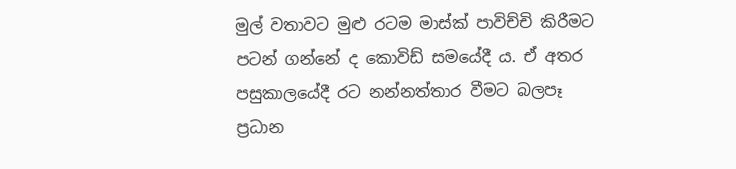මුල් වතාවට මුළු රටම මාස්ක් පාවිච්චි කිරීමට පටන් ගන්නේ ද කොවිඩ් සමයේදී ය. ඒ අතර පසුකාලයේදී රට නන්නත්තාර වීමට බලපෑ ප්‍රධාන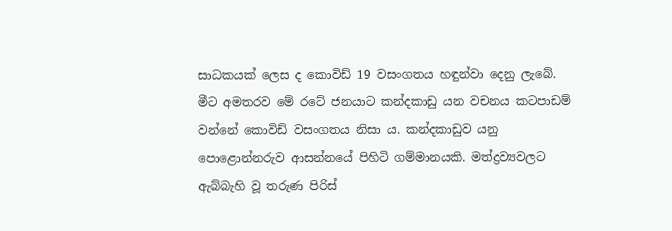සාධකයක් ලෙස ද කොවිඩ් 19 වසංගතය හඳුන්වා දෙනු ලැබේ. මීට අමතරව මේ රටේ ජනයාට කන්දකාඩු යන වචනය කටපාඩම් වන්නේ කොවිඩ් වසංගතය නිසා ය. කන්දකාඩුව යනු පොළොන්නරුව ආසන්නයේ පිහිටි ගම්මානයකි. මත්ද්‍රව්‍යවලට ඇබ්බැහි වූ තරුණ පිරිස්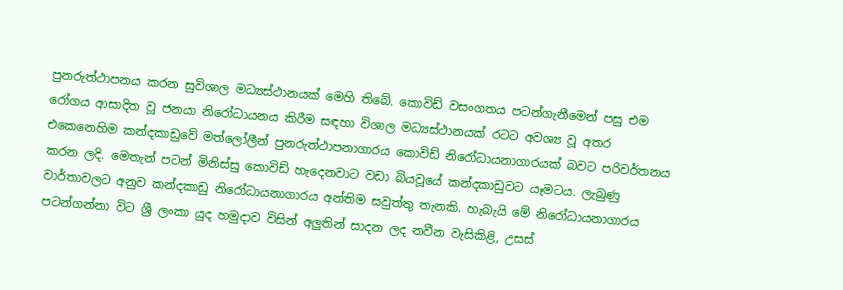පුනරුත්ථාපනය කරන සුවිශාල මධ්‍යස්ථානයක් මෙහි තිබේ. කොවිඩ් වසංගතය පටන්ගැනීමෙන් පසු එම රෝගය ආසාදිත වූ ජනයා නිරෝධායනය කිරීම සඳහා විශාල මධ්‍යස්ථානයක් රටට අවශ්‍ය වූ අතර එකෙනෙහිම කන්දකාඩුවේ මත්ලෝලීන් පුනරුත්ථාපනාගාරය කොවිඩ් නිරෝධායනාගාරයක් බවට පරිවර්තනය කරන ලදි. මෙතැන් පටන් මිනිස්සු කොවිඩ් හැදෙනවාට වඩා බියවූයේ කන්දකාඩුවට යෑමටය. ලැබුණු වාර්තාවලට අනුව කන්දකාඩු නිරෝධායනාගාරය අන්තිම සවුත්තු තැනකි. හැබැයි මේ නිරෝධායනාගාරය පටන්ගන්නා විට ශ්‍රී ලංකා යුද හමුදාව විසින් අලුතින් සාදන ලද නවීන වැසිකිළි, උසස්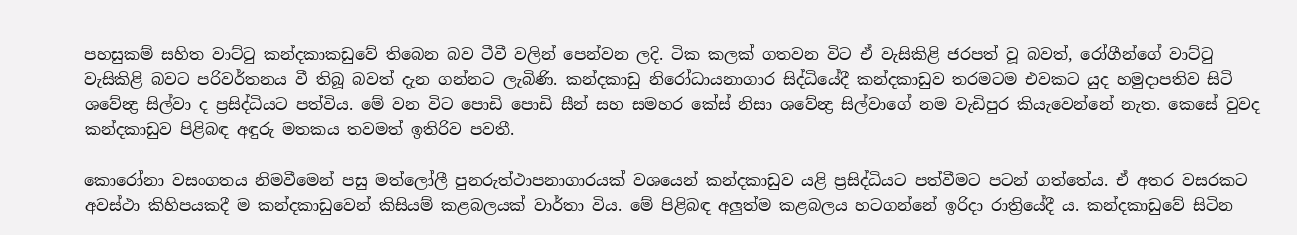පහසුකම් සහිත වාට්ටු කන්දකාකඩුවේ තිබෙන බව ටීවී වලින් පෙන්වන ලදි. ටික කලක් ගතවන විට ඒ වැසිකිළි ජරපත් වූ බවත්, රෝගීන්ගේ වාට්ටු වැසිකිළි බවට පරිවර්තනය වී තිබූ බවත් දැන ගන්නට ලැබිණි. කන්දකාඩු නිරෝධායනාගාර සිද්ධියේදී කන්දකාඩුව තරමටම එවකට යුද හමුදාපතිව සිටි ශවේන්‍ද්‍ර සිල්වා ද ප්‍රසිද්ධියට පත්විය. මේ වන විට පොඩි පොඩි සීන් සහ සමහර කේස් නිසා ශවේන්‍ද්‍ර සිල්වාගේ නම වැඩිපුර කියැවෙන්නේ නැත. කෙසේ වුවද කන්දකාඩුව පිළිබඳ අඳුරු මතකය තවමත් ඉතිරිව පවතී.

කොරෝනා වසංගතය නිමවීමෙන් පසු මත්ලෝලී පුනරුත්ථාපනාගාරයක් වශයෙන් කන්දකාඩුව යළි ප්‍රසිද්ධියට පත්වීමට පටන් ගත්තේය. ඒ අතර වසරකට අවස්ථා කිහිපයකදී ම කන්දකාඩුවෙන් කිසියම් කළබලයක් වාර්තා විය. මේ පිළිබඳ අලුත්ම කළබලය හටගන්නේ ඉරිදා රාත්‍රියේදී ය. කන්දකාඩුවේ සිටින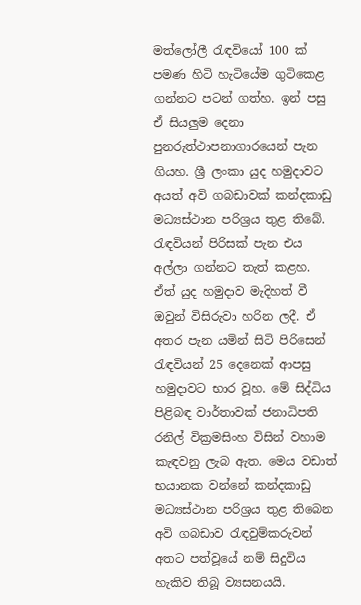මත්ලෝලී රැඳවියෝ 100 ක් පමණ හිටි හැටියේම ගුටිකෙළ ගන්නට පටන් ගත්හ. ඉන් පසු ඒ සියලුම දෙනා පුනරුත්ථාපනාගාරයෙන් පැන ගියහ. ශ්‍රී ලංකා යුද හමුදාවට අයත් අවි ගබඩාවක් කන්දකාඩු මධ්‍යස්ථාන පරිශ්‍රය තුළ තිබේ. රැඳවියන් පිරිසක් පැන එය අල්ලා ගන්නට තැත් කළහ. ඒත් යුද හමුදාව මැදිහත් වී ඔවුන් විසිරුවා හරින ලදී. ඒ අතර පැන යමින් සිටි පිරිසෙන් රැඳවියන් 25 දෙනෙක් ආපසු හමුදාවට භාර වූහ. මේ සිද්ධිය පිළිබඳ වාර්තාවක් ජනාධිපති රනිල් වික්‍රමසිංහ විසින් වහාම කැඳවනු ලැබ ඇත. මෙය වඩාත් භයානක වන්නේ කන්දකාඩු මධ්‍යස්ථාන පරිශ්‍රය තුළ තිබෙන අවි ගබඩාව රැඳවුම්කරුවන් අතට පත්වූයේ නම් සිදුවිය හැකිව තිබූ ව්‍යසනයයි.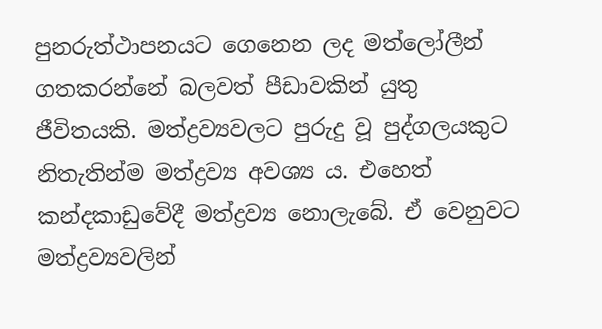පුනරුත්ථාපනයට ගෙනෙන ලද මත්ලෝලීන් ගතකරන්නේ බලවත් පීඩාවකින් යුතු ජීවිතයකි. මත්ද්‍රව්‍යවලට පුරුදු වූ පුද්ගලයකුට නිතැතින්ම මත්ද්‍රව්‍ය අවශ්‍ය ය. එහෙත් කන්දකාඩුවේදී මත්ද්‍රව්‍ය නොලැබේ. ඒ වෙනුවට මත්ද්‍රව්‍යවලින්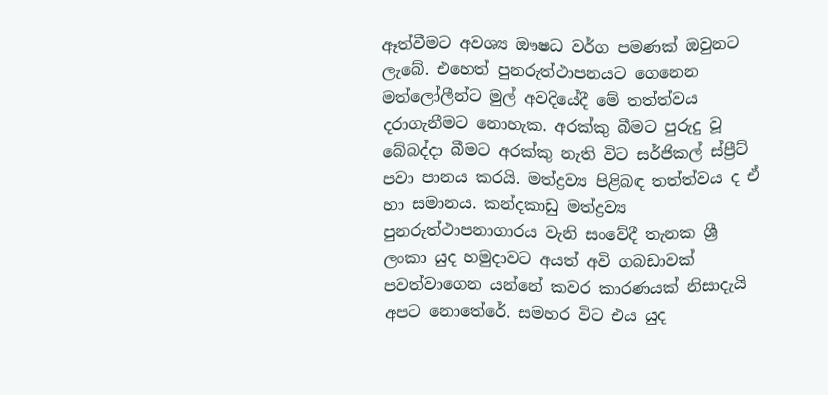ඈත්වීමට අවශ්‍ය ඖෂධ වර්ග පමණක් ඔවුනට ලැබේ. එහෙත් පුනරුත්ථාපනයට ගෙනෙන මත්ලෝලීන්ට මුල් අවදියේදී මේ තත්ත්වය දරාගැනීමට නොහැක. අරක්කු බීමට පුරුදු වූ බේබද්දා බීමට අරක්කු නැති විට සර්ජිකල් ස්ප්‍රීට් පවා පානය කරයි. මත්ද්‍රව්‍ය පිළිබඳ තත්ත්වය ද ඒ හා සමානය. කන්දකාඩු මත්ද්‍රව්‍ය පුනරුත්ථාපනාගාරය වැනි සංවේදී තැනක ශ්‍රී ලංකා යුද හමුදාවට අයත් අවි ගබඩාවක් පවත්වාගෙන යන්නේ කවර කාරණයක් නිසාදැයි අපට නොතේරේ. සමහර විට එය යුද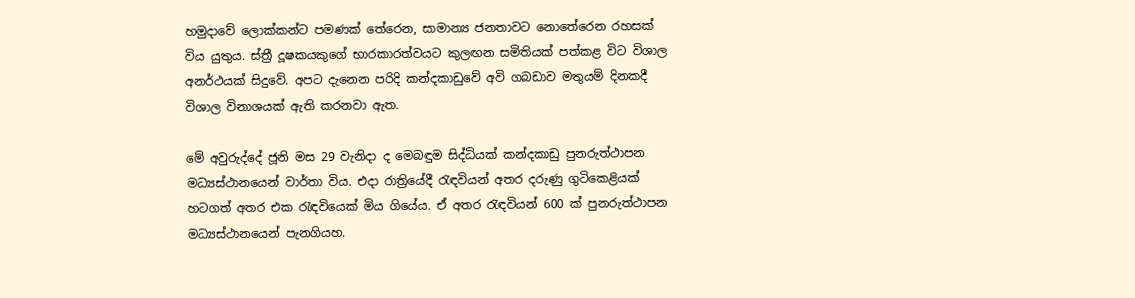හමුදාවේ ලොක්කන්ට පමණක් තේරෙන, සාමාන්‍ය ජනතාවට නොතේරෙන රහසක් විය යුතුය. ස්ත්‍රී දූෂකයකුගේ භාරකාරත්වයට කුලඟන සමිතියක් පත්කළ විට විශාල අනර්ථයක් සිදුවේ. අපට දැනෙන පරිදි කන්දකාඩුවේ අවි ගබඩාව මතුයම් දිනකදී විශාල විනාශයක් ඇති කරනවා ඇත.

මේ අවුරුද්දේ ජූනි මස 29 වැනිදා ද මෙබඳුම සිද්ධියක් කන්දකාඩු පුනරුත්ථාපන මධ්‍යස්ථානයෙන් වාර්තා විය. එදා රාත්‍රියේදී රැඳවියන් අතර දරුණු ගුටිකෙළියක් හටගත් අතර එක රැඳවියෙක් මිය ගියේය. ඒ අතර රැඳවියන් 600 ක් පුනරුත්ථාපන මධ්‍යස්ථානයෙන් පැනගියහ.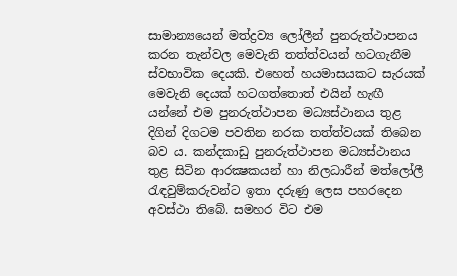සාමාන්‍යයෙන් මත්ද්‍රව්‍ය ලෝලීන් පුනරුත්ථාපනය කරන තැන්වල මෙවැනි තත්ත්වයන් හටගැනීම ස්වභාවික දෙයකි. එහෙත් හයමාසයකට සැරයක් මෙවැනි දෙයක් හටගත්තොත් එයින් හැඟී යන්නේ එම පුනරුත්ථාපන මධ්‍යස්ථානය තුළ දිගින් දිගටම පවතින නරක තත්ත්වයක් තිබෙන බව ය. කන්දකාඩු පුනරුත්ථාපන මධ්‍යස්ථානය තුළ සිටින ආරක්‍ෂකයන් හා නිලධාරීන් මත්ලෝලී රැඳවුම්කරුවන්ට ඉතා දරුණු ලෙස පහරදෙන අවස්ථා තිබේ. සමහර විට එම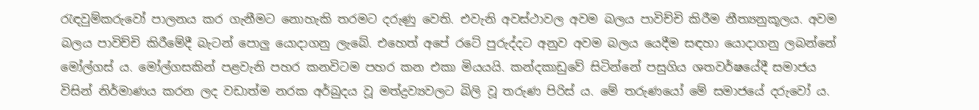රැඳවුම්කරුවෝ පාලනය කර ගැනීමට නොහැකි තරමට දරුණු වෙති. එවැනි අවස්ථාවල අවම බලය පාවිච්චි කිරීම නීත්‍යනුකූලය. අවම බලය පාවිච්චි කිරීමේදී බැටන් පොලු යොදාගනු ලැබේ. එහෙත් අපේ රටේ පුරුද්දට අනුව අවම බලය යෙදීම සඳහා යොදාගනු ලබන්නේ මෝල්ගස් ය. මෝල්ගසකින් පළවැනි පහර කනවිටම පහර කන එකා මියයයි. කන්දකාඩුවේ සිටින්නේ පසුගිය ශතවර්ෂයේදී සමාජය විසින් නිර්මාණය කරන ලද වඩාත්ම නරක අර්බුදය වූ මත්ද්‍රව්‍යවලට බිලි වූ තරුණ පිරිස් ය. මේ තරුණයෝ මේ සමාජයේ දරුවෝ ය.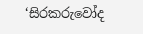‘සිරකරුවෝද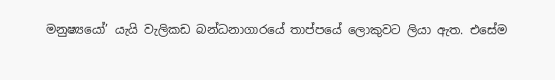මනුෂ්‍යයෝ’ යැයි වැලිකඩ බන්ධනාගාරයේ තාප්පයේ ලොකුවට ලියා ඇත. එසේම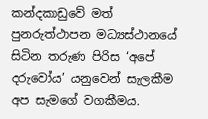කන්දකාඩුවේ මත් පුනරුත්ථාපන මධ්‍යස්ථානයේ සිටින තරුණ පිරිස ‘අපේ දරුවෝය’ යනුවෙන් සැලකීම අප සැමගේ වගකීමය.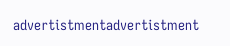advertistmentadvertistment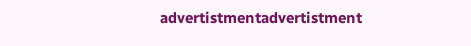advertistmentadvertistment